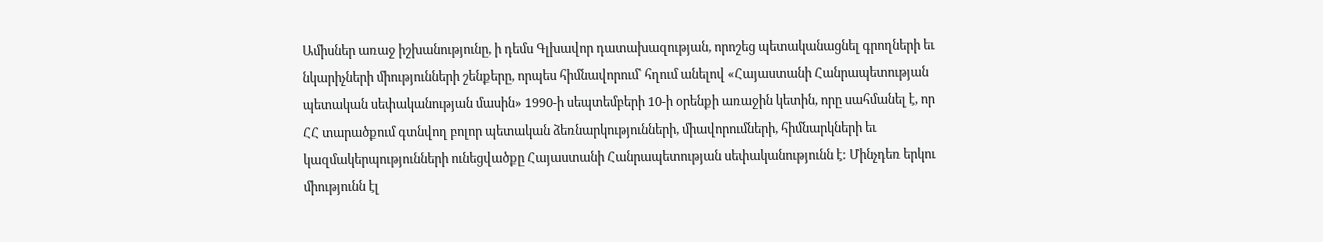Ամիսներ առաջ իշխանությունը, ի դեմս Գլխավոր դատախազության, որոշեց պետականացնել գրողների եւ նկարիչների միությունների շենքերը, որպես հիմնավորում՝ հղում անելով «Հայաստանի Հանրապետության պետական սեփականության մասին» 1990-ի սեպտեմբերի 10-ի օրենքի առաջին կետին, որը սահմանել է, որ ՀՀ տարածքում գտնվող բոլոր պետական ձեռնարկությունների, միավորումների, հիմնարկների եւ կազմակերպությունների ունեցվածքը Հայաստանի Հանրապետության սեփականությունն է: Մինչդեռ երկու միությունն էլ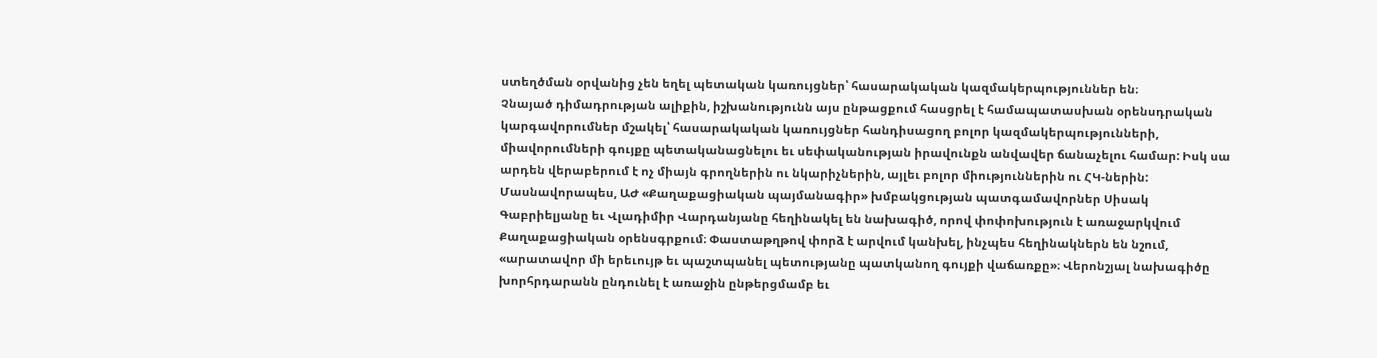ստեղծման օրվանից չեն եղել պետական կառույցներ՝ հասարակական կազմակերպություններ են։
Չնայած դիմադրության ալիքին, իշխանությունն այս ընթացքում հասցրել է համապատասխան օրենսդրական կարգավորումներ մշակել՝ հասարակական կառույցներ հանդիսացող բոլոր կազմակերպությունների, միավորումների գույքը պետականացնելու եւ սեփականության իրավունքն անվավեր ճանաչելու համար: Իսկ սա արդեն վերաբերում է ոչ միայն գրողներին ու նկարիչներին, այլեւ բոլոր միություններին ու ՀԿ-ներին:
Մասնավորապես, ԱԺ «Քաղաքացիական պայմանագիր» խմբակցության պատգամավորներ Սիսակ Գաբրիելյանը եւ Վլադիմիր Վարդանյանը հեղինակել են նախագիծ, որով փոփոխություն է առաջարկվում Քաղաքացիական օրենսգրքում։ Փաստաթղթով փորձ է արվում կանխել, ինչպես հեղինակներն են նշում, «արատավոր մի երեւույթ եւ պաշտպանել պետությանը պատկանող գույքի վաճառքը»։ Վերոնշյալ նախագիծը խորհրդարանն ընդունել է առաջին ընթերցմամբ եւ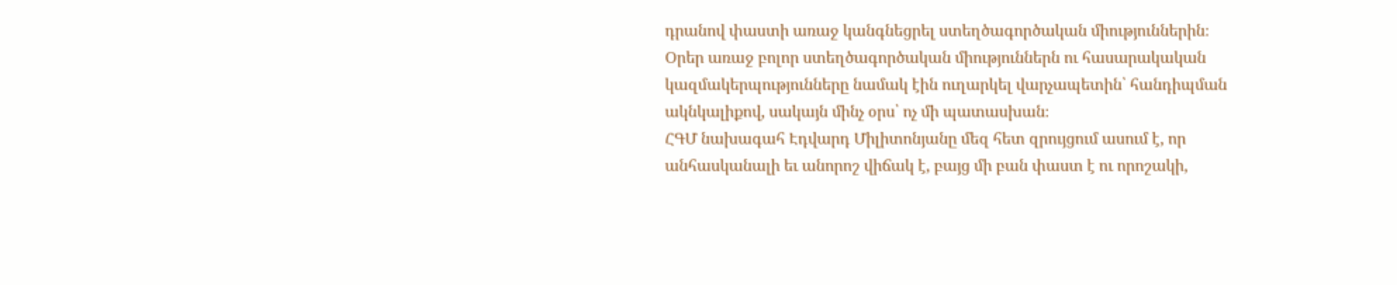դրանով փաստի առաջ կանգնեցրել ստեղծագործական միություններին։
Օրեր առաջ բոլոր ստեղծագործական միություններն ու հասարակական կազմակերպությունները նամակ էին ուղարկել վարչապետին՝ հանդիպման ակնկալիքով, սակայն մինչ օրս՝ ոչ մի պատասխան։
ՀԳՄ նախագահ Էդվարդ Միլիտոնյանը մեզ հետ զրույցում ասում է, որ անհասկանալի եւ անորոշ վիճակ է, բայց մի բան փաստ է ու որոշակի,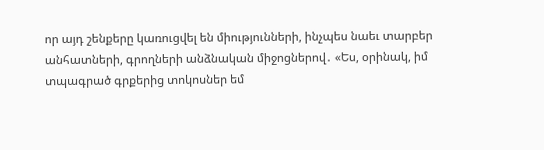որ այդ շենքերը կառուցվել են միությունների, ինչպես նաեւ տարբեր անհատների, գրողների անձնական միջոցներով․ «Ես, օրինակ, իմ տպագրած գրքերից տոկոսներ եմ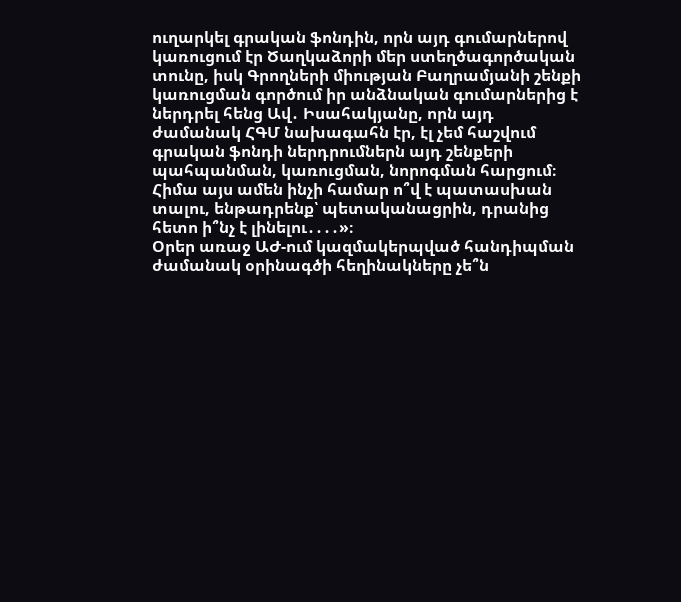ուղարկել գրական ֆոնդին, որն այդ գումարներով կառուցում էր Ծաղկաձորի մեր ստեղծագործական տունը, իսկ Գրողների միության Բաղրամյանի շենքի կառուցման գործում իր անձնական գումարներից է ներդրել հենց Ավ․ Իսահակյանը, որն այդ ժամանակ ՀԳՄ նախագահն էր, էլ չեմ հաշվում գրական ֆոնդի ներդրումներն այդ շենքերի պահպանման, կառուցման, նորոգման հարցում։ Հիմա այս ամեն ինչի համար ո՞վ է պատասխան տալու, ենթադրենք՝ պետականացրին, դրանից հետո ի՞նչ է լինելու․․․․»։
Օրեր առաջ ԱԺ-ում կազմակերպված հանդիպման ժամանակ օրինագծի հեղինակները չե՞ն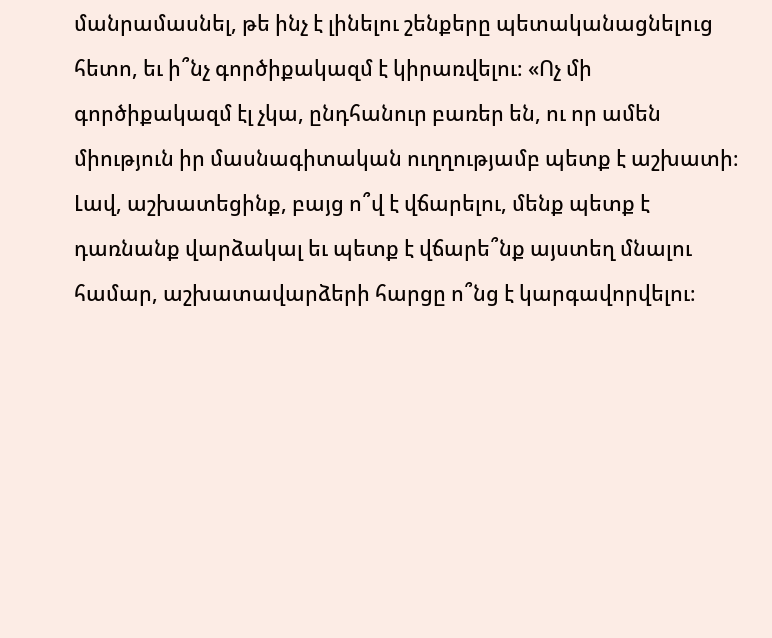մանրամասնել, թե ինչ է լինելու շենքերը պետականացնելուց հետո, եւ ի՞նչ գործիքակազմ է կիրառվելու։ «Ոչ մի գործիքակազմ էլ չկա, ընդհանուր բառեր են, ու որ ամեն միություն իր մասնագիտական ուղղությամբ պետք է աշխատի։ Լավ, աշխատեցինք, բայց ո՞վ է վճարելու, մենք պետք է դառնանք վարձակալ եւ պետք է վճարե՞նք այստեղ մնալու համար, աշխատավարձերի հարցը ո՞նց է կարգավորվելու։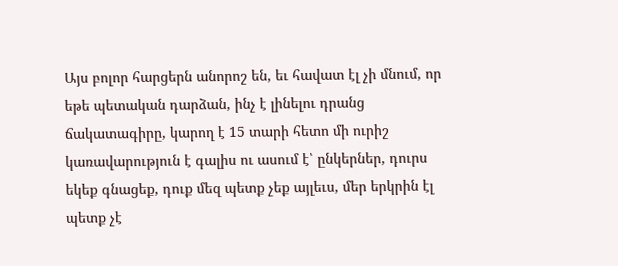Այս բոլոր հարցերն անորոշ են, եւ հավատ էլ չի մնում, որ եթե պետական դարձան, ինչ է լինելու դրանց ճակատագիրը, կարող է 15 տարի հետո մի ուրիշ կառավարություն է գալիս ու ասում է՝ ընկերներ, դուրս եկեք գնացեք, դուք մեզ պետք չեք այլեւս, մեր երկրին էլ պետք չէ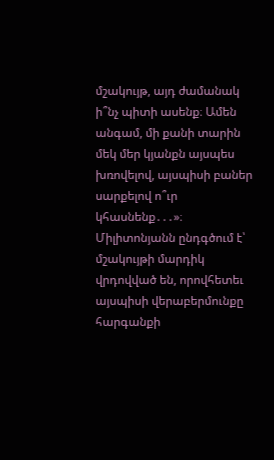մշակույթ, այդ ժամանակ ի՞նչ պիտի ասենք։ Ամեն անգամ, մի քանի տարին մեկ մեր կյանքն այսպես խռովելով, այսպիսի բաներ սարքելով ո՞ւր կհասնենք․․․»։
Միլիտոնյանն ընդգծում է՝ մշակույթի մարդիկ վրդովված են, որովհետեւ այսպիսի վերաբերմունքը հարգանքի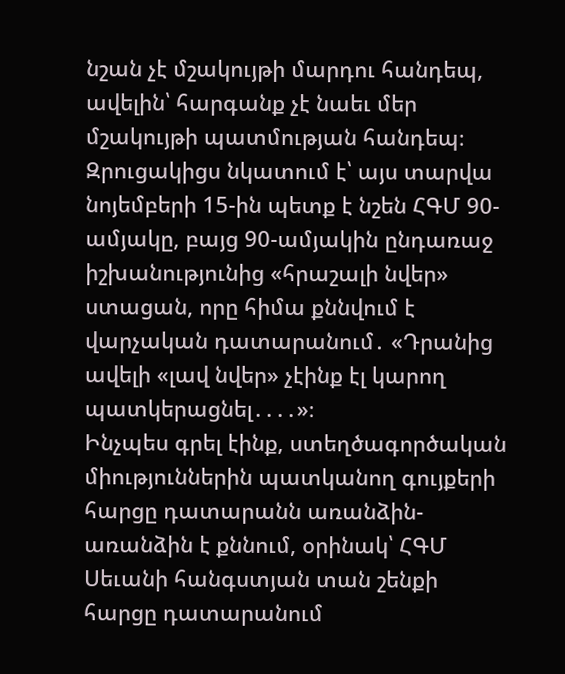նշան չէ մշակույթի մարդու հանդեպ, ավելին՝ հարգանք չէ նաեւ մեր մշակույթի պատմության հանդեպ։ Զրուցակիցս նկատում է՝ այս տարվա նոյեմբերի 15-ին պետք է նշեն ՀԳՄ 90-ամյակը, բայց 90-ամյակին ընդառաջ իշխանությունից «հրաշալի նվեր» ստացան, որը հիմա քննվում է վարչական դատարանում․ «Դրանից ավելի «լավ նվեր» չէինք էլ կարող պատկերացնել․․․․»։
Ինչպես գրել էինք, ստեղծագործական միություններին պատկանող գույքերի հարցը դատարանն առանձին-առանձին է քննում, օրինակ՝ ՀԳՄ Սեւանի հանգստյան տան շենքի հարցը դատարանում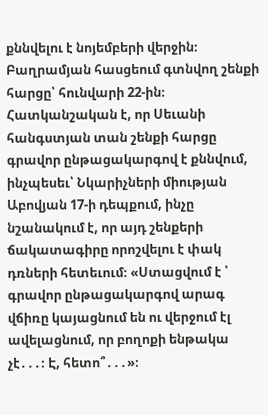քննվելու է նոյեմբերի վերջին։ Բաղրամյան հասցեում գտնվող շենքի հարցը՝ հունվարի 22-ին։ Հատկանշական է, որ Սեւանի հանգստյան տան շենքի հարցը գրավոր ընթացակարգով է քննվում, ինչպեսեւ՝ Նկարիչների միության Աբովյան 17-ի դեպքում, ինչը նշանակում է, որ այդ շենքերի ճակատագիրը որոշվելու է փակ դռների հետեւում։ «Ստացվում է ՝ գրավոր ընթացակարգով արագ վճիռը կայացնում են ու վերջում էլ ավելացնում, որ բողոքի ենթակա չէ․․․։ Է, հետո՞․․․»։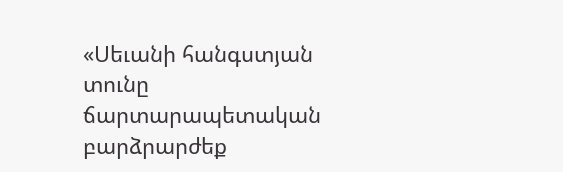«Սեւանի հանգստյան տունը ճարտարապետական բարձրարժեք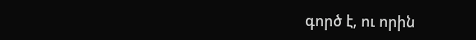գործ է, ու որին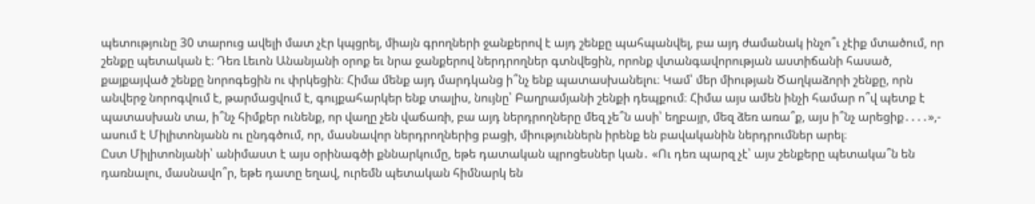պետությունը 30 տարուց ավելի մատ չէր կպցրել, միայն գրողների ջանքերով է այդ շենքը պահպանվել, բա այդ ժամանակ ինչո՞ւ չէիք մտածում, որ շենքը պետական է։ Դեռ Լեւոն Անանյանի օրոք եւ նրա ջանքերով ներդրողներ գտնվեցին, որոնք վտանգավորության աստիճանի հասած, քայքայված շենքը նորոգեցին ու փրկեցին։ Հիմա մենք այդ մարդկանց ի՞նչ ենք պատասխանելու։ Կամ՝ մեր միության Ծաղկաձորի շենքը, որն անվերջ նորոգվում է, թարմացվում է, գույքահարկեր ենք տալիս, նույնը՝ Բաղրամյանի շենքի դեպքում։ Հիմա այս ամեն ինչի համար ո՞վ պետք է պատասխան տա, ի՞նչ հիմքեր ունենք, որ վաղը չեն վաճառի, բա այդ ներդրողները մեզ չե՞ն ասի՝ եղբայր, մեզ ձեռ առա՞ք, այս ի՞նչ արեցիք․․․․»,- ասում է Միլիտոնյանն ու ընդգծում, որ, մասնավոր ներդրողներից բացի, միություններն իրենք են բավականին ներդրումներ արել։
Ըստ Միլիտոնյանի՝ անիմաստ է այս օրինագծի քննարկումը, եթե դատական պրոցեսներ կան․ «Ու դեռ պարզ չէ՝ այս շենքերը պետակա՞ն են դառնալու, մասնավո՞ր, եթե դատը եղավ, ուրեմն պետական հիմնարկ են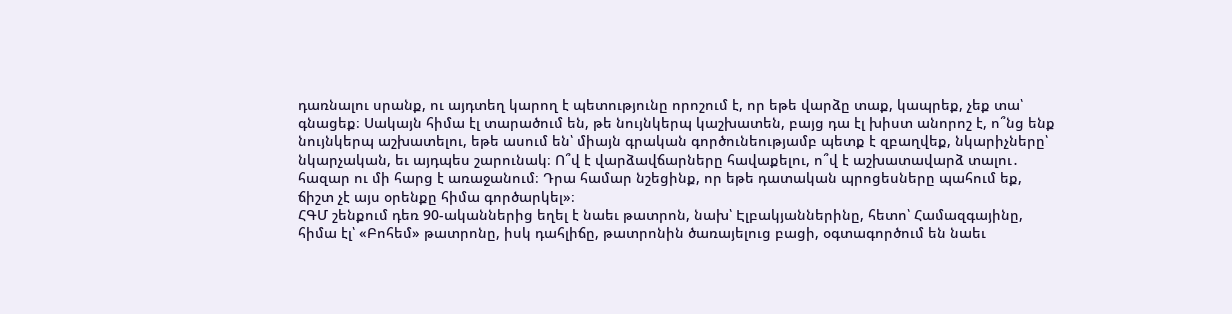դառնալու սրանք, ու այդտեղ կարող է պետությունը որոշում է, որ եթե վարձը տաք, կապրեք, չեք տա՝ գնացեք։ Սակայն հիմա էլ տարածում են, թե նույնկերպ կաշխատեն, բայց դա էլ խիստ անորոշ է, ո՞նց ենք նույնկերպ աշխատելու, եթե ասում են՝ միայն գրական գործունեությամբ պետք է զբաղվեք, նկարիչները՝ նկարչական, եւ այդպես շարունակ։ Ո՞վ է վարձավճարները հավաքելու, ո՞վ է աշխատավարձ տալու․ հազար ու մի հարց է առաջանում։ Դրա համար նշեցինք, որ եթե դատական պրոցեսները պահում եք, ճիշտ չէ այս օրենքը հիմա գործարկել»։
ՀԳՄ շենքում դեռ 90-ականներից եղել է նաեւ թատրոն, նախ՝ Էլբակյաններինը, հետո՝ Համազգայինը, հիմա էլ՝ «Բոհեմ» թատրոնը, իսկ դահլիճը, թատրոնին ծառայելուց բացի, օգտագործում են նաեւ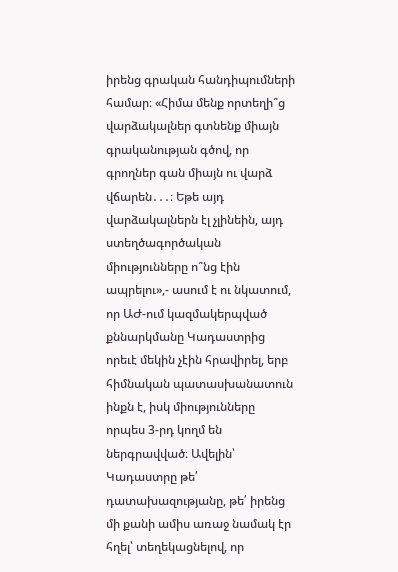իրենց գրական հանդիպումների համար։ «Հիմա մենք որտեղի՞ց վարձակալներ գտնենք միայն գրականության գծով, որ գրողներ գան միայն ու վարձ վճարեն․․․։ Եթե այդ վարձակալներն էլ չլինեին, այդ ստեղծագործական միությունները ո՞նց էին ապրելու»,- ասում է ու նկատում, որ ԱԺ-ում կազմակերպված քննարկմանը Կադաստրից որեւէ մեկին չէին հրավիրել, երբ հիմնական պատասխանատուն ինքն է, իսկ միությունները որպես 3-րդ կողմ են ներգրավված։ Ավելին՝ Կադաստրը թե՛ դատախազությանը, թե՛ իրենց մի քանի ամիս առաջ նամակ էր հղել՝ տեղեկացնելով, որ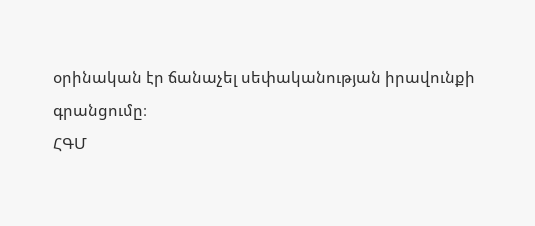օրինական էր ճանաչել սեփականության իրավունքի գրանցումը։
ՀԳՄ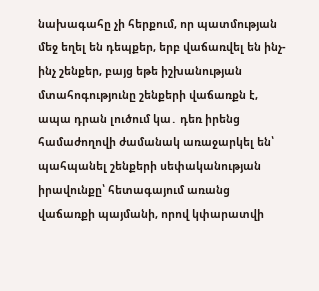նախագահը չի հերքում, որ պատմության մեջ եղել են դեպքեր, երբ վաճառվել են ինչ-ինչ շենքեր, բայց եթե իշխանության մտահոգությունը շենքերի վաճառքն է, ապա դրան լուծում կա․ դեռ իրենց համաժողովի ժամանակ առաջարկել են՝ պահպանել շենքերի սեփականության իրավունքը՝ հետագայում առանց վաճառքի պայմանի, որով կփարատվի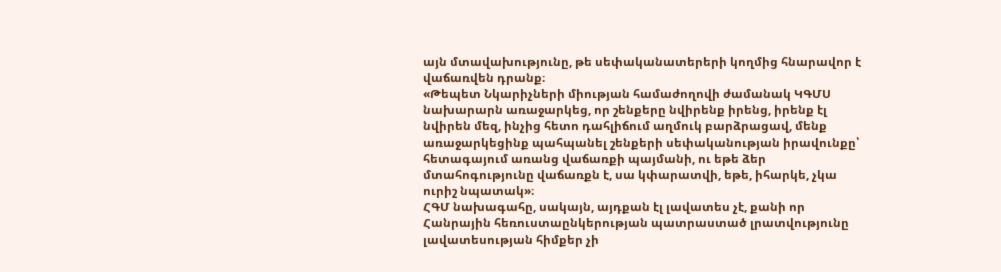այն մտավախությունը, թե սեփականատերերի կողմից հնարավոր է վաճառվեն դրանք։
«Թեպետ Նկարիչների միության համաժողովի ժամանակ ԿԳՄՍ նախարարն առաջարկեց, որ շենքերը նվիրենք իրենց, իրենք էլ նվիրեն մեզ, ինչից հետո դահլիճում աղմուկ բարձրացավ, մենք առաջարկեցինք պահպանել շենքերի սեփականության իրավունքը՝ հետագայում առանց վաճառքի պայմանի, ու եթե ձեր մտահոգությունը վաճառքն է, սա կփարատվի, եթե, իհարկե, չկա ուրիշ նպատակ»։
ՀԳՄ նախագահը, սակայն, այդքան էլ լավատես չէ, քանի որ Հանրային հեռուստաընկերության պատրաստած լրատվությունը լավատեսության հիմքեր չի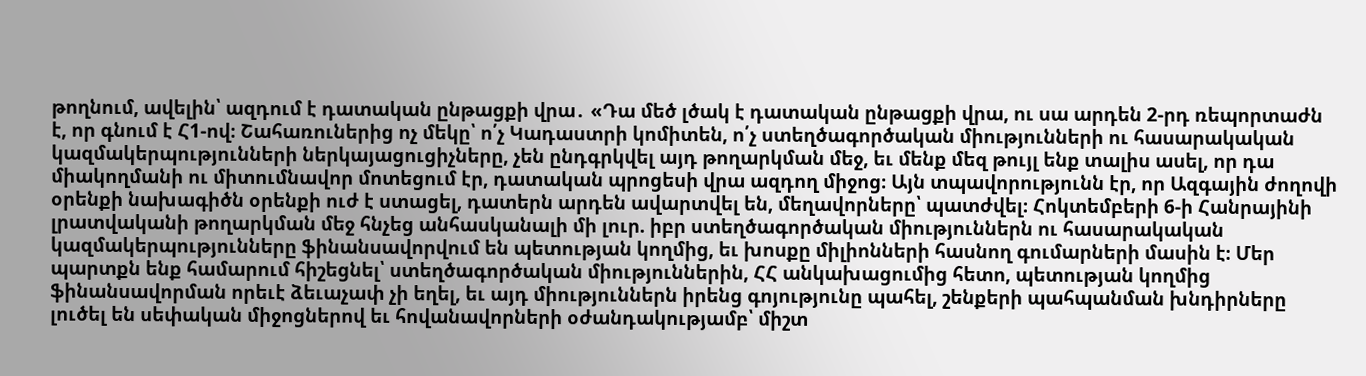թողնում, ավելին՝ ազդում է դատական ընթացքի վրա․ «Դա մեծ լծակ է դատական ընթացքի վրա, ու սա արդեն 2-րդ ռեպորտաժն է, որ գնում է Հ1-ով։ Շահառուներից ոչ մեկը՝ ո՛չ Կադաստրի կոմիտեն, ո՛չ ստեղծագործական միությունների ու հասարակական կազմակերպությունների ներկայացուցիչները, չեն ընդգրկվել այդ թողարկման մեջ, եւ մենք մեզ թույլ ենք տալիս ասել, որ դա միակողմանի ու միտումնավոր մոտեցում էր, դատական պրոցեսի վրա ազդող միջոց։ Այն տպավորությունն էր, որ Ազգային ժողովի օրենքի նախագիծն օրենքի ուժ է ստացել, դատերն արդեն ավարտվել են, մեղավորները՝ պատժվել։ Հոկտեմբերի 6-ի Հանրայինի լրատվականի թողարկման մեջ հնչեց անհասկանալի մի լուր. իբր ստեղծագործական միություններն ու հասարակական կազմակերպությունները ֆինանսավորվում են պետության կողմից, եւ խոսքը միլիոնների հասնող գումարների մասին է։ Մեր պարտքն ենք համարում հիշեցնել՝ ստեղծագործական միություններին, ՀՀ անկախացումից հետո, պետության կողմից ֆինանսավորման որեւէ ձեւաչափ չի եղել, եւ այդ միություններն իրենց գոյությունը պահել, շենքերի պահպանման խնդիրները լուծել են սեփական միջոցներով եւ հովանավորների օժանդակությամբ՝ միշտ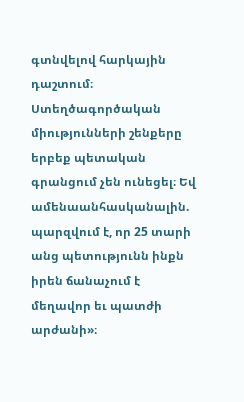գտնվելով հարկային դաշտում։ Ստեղծագործական միությունների շենքերը երբեք պետական գրանցում չեն ունեցել։ Եվ ամենաանհասկանալին. պարզվում է, որ 25 տարի անց պետությունն ինքն իրեն ճանաչում է մեղավոր եւ պատժի արժանի»։